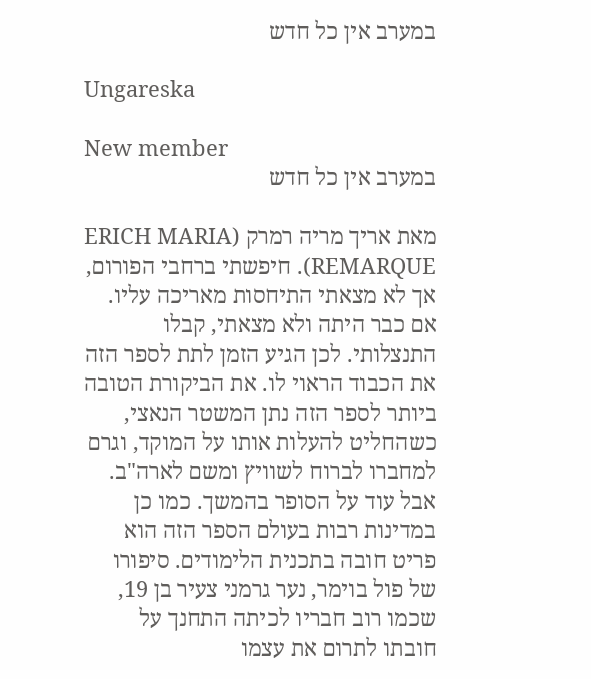במערב אין כל חדש

Ungareska

New member
במערב אין כל חדש

מאת אריך מריה רמרק (ERICH MARIA REMARQUE). חיפשתי ברחבי הפורום, אך לא מצאתי התיחסות מאריכה עליו. אם כבר היתה ולא מצאתי, קבלו התנצלותי. לכן הגיע הזמן לתת לספר הזה את הכבוד הראוי לו. את הביקורת הטובה ביותר לספר הזה נתן המשטר הנאצי, כשהחליט להעלות אותו על המוקד, וגרם למחברו לברוח לשוויץ ומשם לארה"ב. אבל עוד על הסופר בהמשך. כמו כן במדינות רבות בעולם הספר הזה הוא פריט חובה בתכנית הלימודים. סיפורו של פול בוימר, נער גרמני צעיר בן 19, שכמו רוב חבריו לכיתה התחנך על חובתו לתרום את עצמו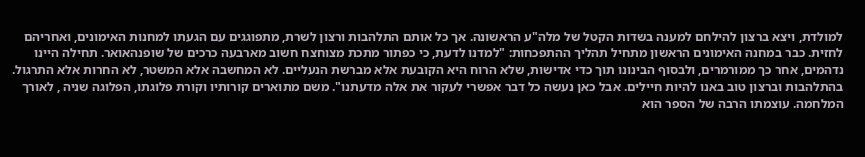למולדת, ויצא ברצון להילחם למענה בשדות הקטל של מלה"ע הראשונה. אך כל אותם התלהבות ורצון לשרת, מתפוגגים עם הגעתו למחנות האימונים, ואחריהם לחזית. כבר במחנה האימונים הראשון מתחיל תהליך ההתפכחות: "למדנו לדעת, כי כפתור מתכת מצוחצח חשוב מארבעה כרכים של שופנהאואר. תחילה היינו נדהמים, אחר כך ממורמרים, ולבסוף הבינונו תוך כדי אדישות, שלא הרוח היא הקובעת אלא מברשת הנעליים. לא המחשבה אלא המשטר, לא החרות אלא התרגול. בהתלהבות וברצון טוב באנו להיות חיילים. אבל כאן נעשה כל דבר אפשרי לעקור את אלה מדעתנו". משם מתוארים קורותיו וקורת פלוגתו, הפלוגה שניה , לאורך המלחמה. עוצמתו הרבה של הספר הוא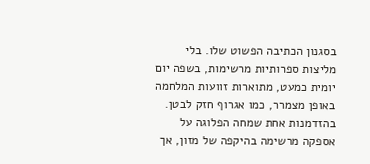בסגנון הכתיבה הפשוט שלו. בלי מליצות ספרותיות מרשימות, בשפה יום יומית כמעט, מתוארות זוועות המלחמה באופן מצמרר, כמו אגרוף חזק לבטן. בהזדמנות אחת שמחה הפלוגה על אספקה מרשימה בהיקפה של מזון, אך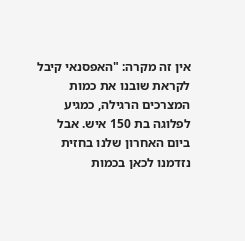אין זה מקרה: "האפסנאי קיבל לקראת שובנו את כמות המצרכים הרגילה, כמגיע לפלוגה בת 150 איש. אבל ביום האחרון שלנו בחזית נזדמנו לכאן בכמות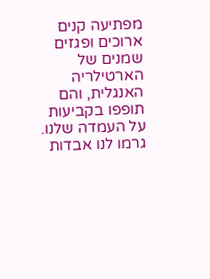מפתיעה קנים ארוכים ופגזים שמנים של הארטילריה האנגלית, והם תופפו בקביעות על העמדה שלנו. גרמו לנו אבדות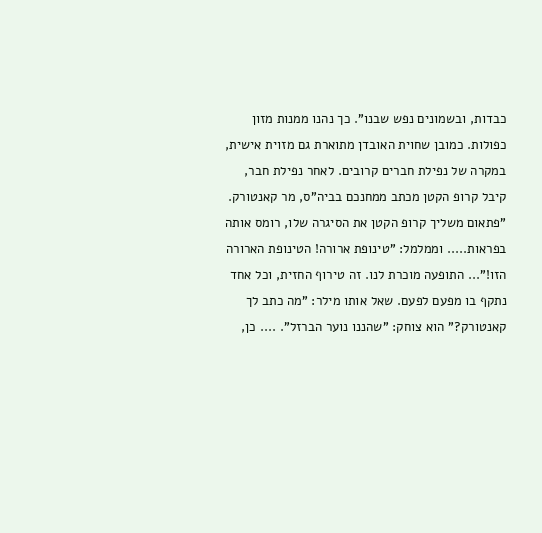כבדות, ובשמונים נפש שבנו". כך נהנו ממנות מזון כפולות. כמובן שחוית האובדן מתוארת גם מזוית אישית, במקרה של נפילת חברים קרובים. לאחר נפילת חבר, קיבל קרופ הקטן מכתב ממחנכם בביה"ס, מר קאנטורק. "פתאום משליך קרופ הקטן את הסיגרה שלו, רומס אותה בפראות..... וממלמל: "טינופת ארורה! הטינופת הארורה הזו!"... התופעה מוכרת לנו. זה טירוף החזית, וכל אחד נתקף בו מפעם לפעם. שאל אותו מילר: "מה כתב לך קאנטורק?" הוא צוחק: "שהננו נוער הברזל". .... כן,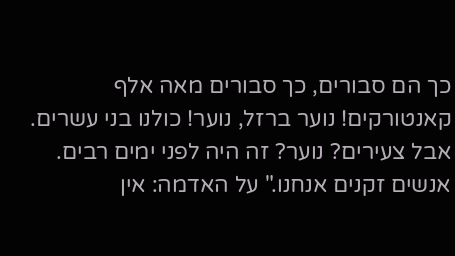כך הם סבורים, כך סבורים מאה אלף קאנטורקים! נוער ברזל, נוער! כולנו בני עשרים. אבל צעירים? נוער? זה היה לפני ימים רבים. אנשים זקנים אנחנו." על האדמה: אין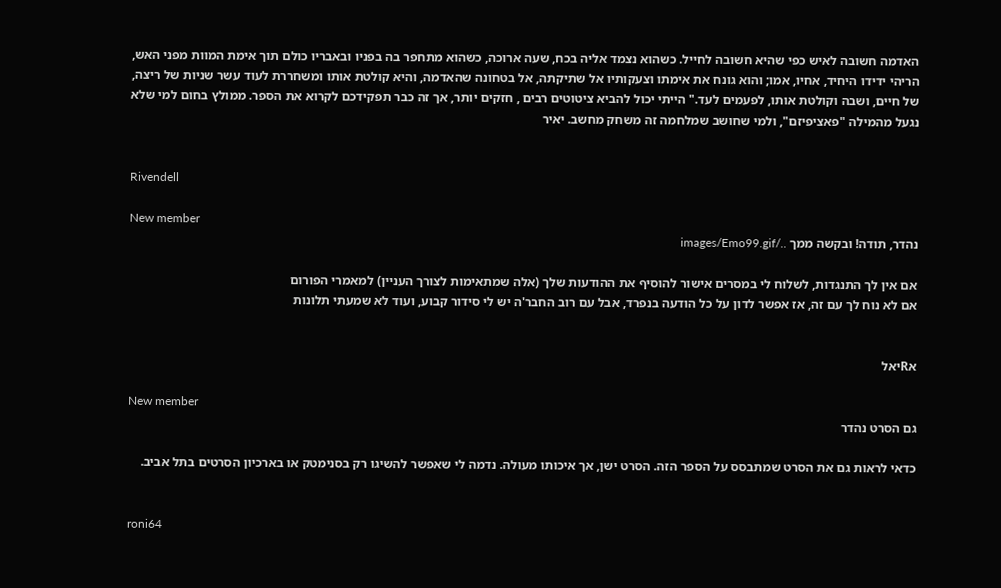האדמה חשובה לאיש כפי שהיא חשובה לחייל. כשהוא נצמד אליה בכח, שעה ארוכה, כשהוא מתחפר בה בפניו ובאבריו כולם תוך אימת המוות מפני האש, הריהי ידידו היחיד, אחיו, אמו; והוא גונח את אימתו וצעקותיו אל שתיקתה, אל בטחונה שהאדמה, והיא קולטת אותו ומשחררת לעוד עשר שניות של ריצה, של חיים, ושבה וקולטת אותו, לפעמים לעד." הייתי יכול להביא ציטוטים רבים , חזקים יותר, אך זה כבר תפקידכם לקרוא את הספר. ממולץ בחום למי שלא נגעל מהמילה "פאציפיזם", ולמי שחושב שמלחמה זה משחק מחשב. יאיר


Rivendell

New member
נהדר, תודה! ובקשה ממך ../images/Emo99.gif

אם אין לך התנגדות, לשלוח לי במסרים אישור להוסיף את ההודעות שלך (אלה שמתאימות לצורך העניין) למאמרי הפורום
אם לא נוח לך עם זה, אז אפשר לדון על כל הודעה בנפרד, אבל עם רוב החבר'ה יש לי סידור קבוע, ועוד לא שמעתי תלונות


אRיאל

New member
גם הסרט נהדר

כדאי לראות גם את הסרט שמתבסס על הספר הזה. הסרט ישן, אך איכותו מעולה. נדמה לי שאפשר להשיגו רק בסנימטק או בארכיון הסרטים בתל אביב.


roni64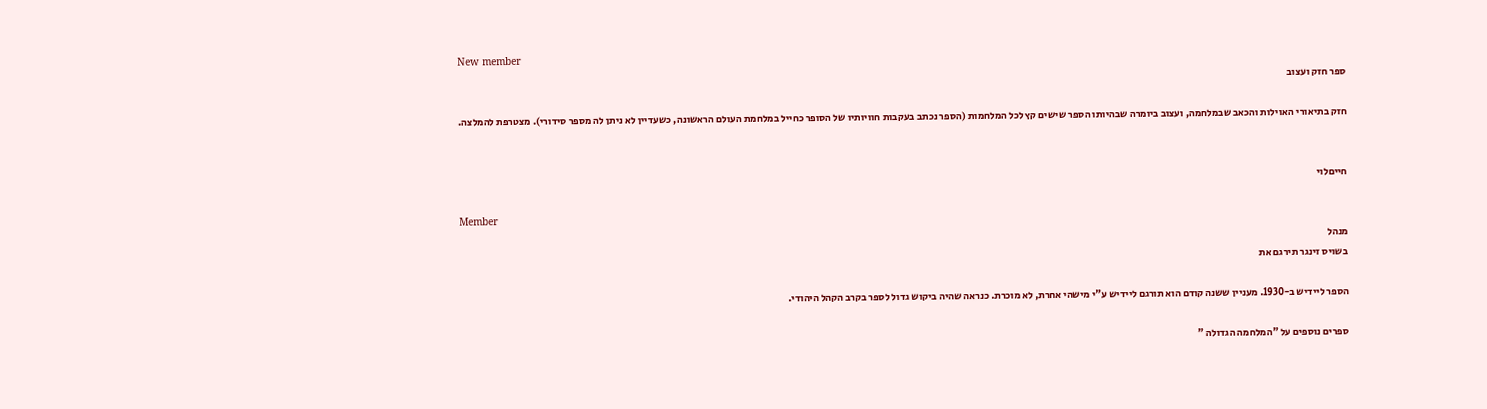New member
ספר חזק ועצוב

חזק בתיאורי האוילות והכאב שבמלחמה, ועצוב ביומרה שבהיותו הספר שישים קץ לכל המלחמות (הספר נכתב בעקבות חוויותיו של הסופר כחייל במלחמת העולם הראשונה, כשעדיין לא ניתן לה מספר סידורי). מצטרפת להמלצה.


חייםלוי

Member
מנהל
בשויס זינגר תירגם את

הספר ליידיש ב-1930. מעניין ששנה קודם הוא תורגם ליידיש ע"י מישהי אחרת, לא מוכרת. כנראה שהיה ביקוש גדול לספר בקרב הקהל היהודי.

ספרים נוספים על "המלחמה הגדולה "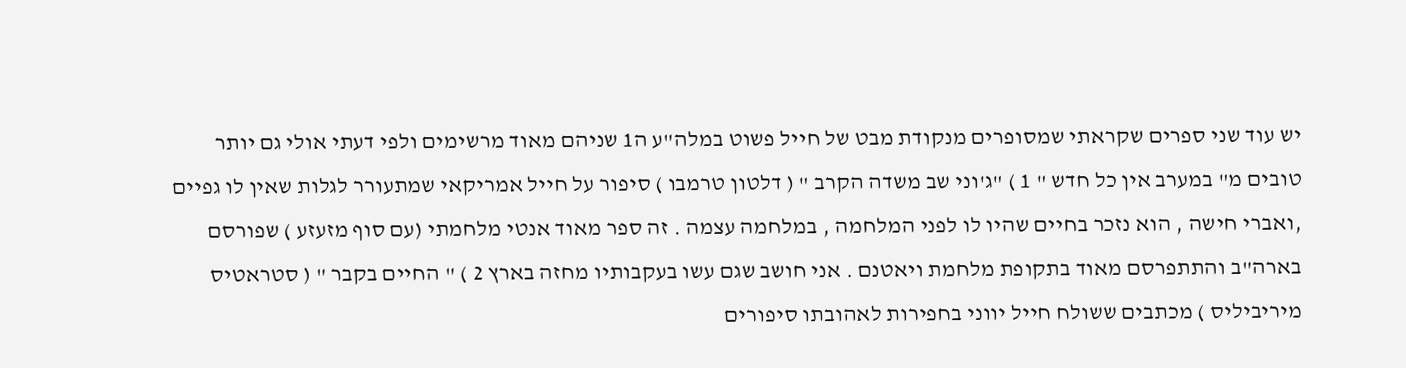יש עוד שני ספרים שקראתי שמסופרים מנקודת מבט של חייל פשוט במלה"ע ה1 שניהם מאוד מרשימים ולפי דעתי אולי גם יותר טובים מ" במערב אין כל חדש " 1 ) "ג'וני שב משדה הקרב " ( דלטון טרמבו ) סיפור על חייל אמריקאי שמתעורר לגלות שאין לו גפיים ,ואברי חישה , הוא נזכר בחיים שהיו לו לפני המלחמה , במלחמה עצמה . זה ספר מאוד אנטי מלחמתי (עם סוף מזעזע ) שפורסם בארה"ב והתתפרסם מאוד בתקופת מלחמת ויאטנם . אני חושב שגם עשו בעקבותיו מחזה בארץ 2 ) " החיים בקבר " ( סטראטיס מיריביליס ) מכתבים ששולח חייל יווני בחפירות לאהובתו סיפורים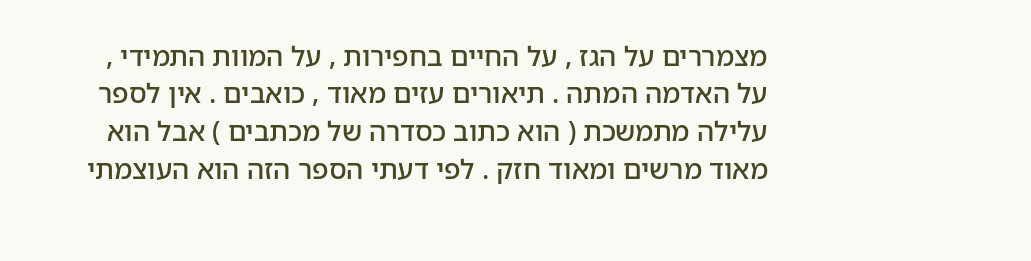מצמררים על הגז , על החיים בחפירות , על המוות התמידי , על האדמה המתה . תיאורים עזים מאוד , כואבים . אין לספר עלילה מתמשכת ( הוא כתוב כסדרה של מכתבים ) אבל הוא מאוד מרשים ומאוד חזק . לפי דעתי הספר הזה הוא העוצמתי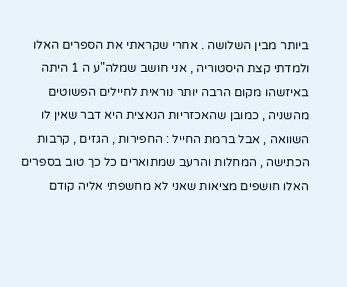ביותר מבין השלושה . אחרי שקראתי את הספרים האלו ולמדתי קצת היסטוריה , אני חושב שמלה"ע ה 1 היתה באיזשהו מקום הרבה יותר נוראית לחיילים הפשוטים מהשניה , כמובן שהאכזריות הנאצית היא דבר שאין לו השוואה , אבל ברמת החייל : החפירות , הגזים , קרבות הכתישה , המחלות והרעב שמתוארים כל כך טוב בספרים האלו חושפים מציאות שאני לא מחשפתי אליה קודם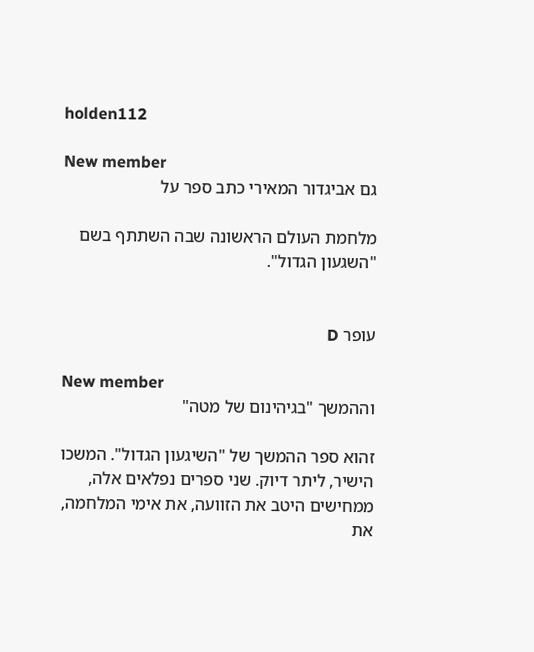holden112

New member
גם אביגדור המאירי כתב ספר על

מלחמת העולם הראשונה שבה השתתף בשם "השגעון הגדול".


עופר D

New member
וההמשך "בגיהינום של מטה"

זהוא ספר ההמשך של "השיגעון הגדול". המשכו הישיר, ליתר דיוק. שני ספרים נפלאים אלה, ממחישים היטב את הזוועה, את אימי המלחמה, את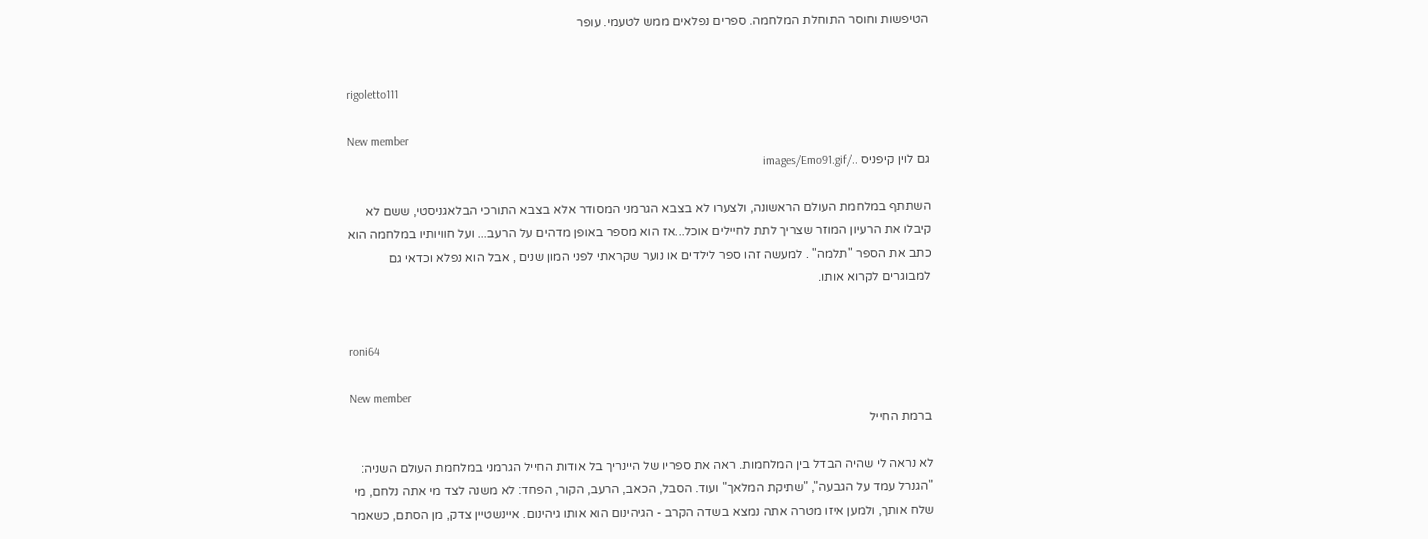הטיפשות וחוסר התוחלת המלחמה. ספרים נפלאים ממש לטעמי. עופר


rigoletto111

New member
גם לוין קיפניס ../images/Emo91.gif

השתתף במלחמת העולם הראשונה, ולצערו לא בצבא הגרמני המסודר אלא בצבא התורכי הבלאגניסטי, ששם לא קיבלו את הרעיון המוזר שצריך לתת לחיילים אוכל...אז הוא מספר באופן מדהים על הרעב... ועל חוויותיו במלחמה הוא כתב את הספר "תלמה" . למעשה זהו ספר לילדים או נוער שקראתי לפני המון שנים , אבל הוא נפלא וכדאי גם למבוגרים לקרוא אותו.


roni64

New member
ברמת החייל

לא נראה לי שהיה הבדל בין המלחמות. ראה את ספריו של היינריך בל אודות החייל הגרמני במלחמת העולם השניה: "הגנרל עמד על הגבעה", "שתיקת המלאך" ועוד. הסבל, הכאב, הרעב, הקור, הפחד: לא משנה לצד מי אתה נלחם, מי שלח אותך, ולמען איזו מטרה אתה נמצא בשדה הקרב - הגיהינום הוא אותו גיהינום. איינשטיין צדק, מן הסתם, כשאמר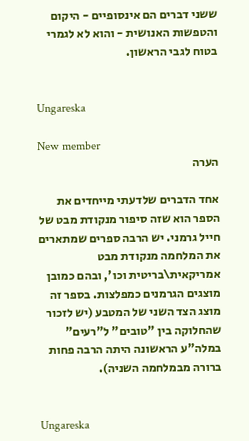ששני דברים הם אינסופיים - היקום והטפשות האנושית - והוא לא לגמרי בטוח לגבי הראשון.


Ungareska

New member
הערה

אחד הדברים שלדעתי מייחדים את הספר הוא שזה סיפור מנקודת מבט של חייל גרמני. יש הרבה ספרים שמתארים את המלחמה מנקודת מבט אמריקאית\בריטית וכו', ובהם כמובן מוצגים הגרמנים כמפלצות. בספר זה מוצג הצד השני של המטבע (יש לזכור שהחלוקה בין "טובים" ל"רעים" במלה"ע הראשונה היתה הרבה פחות ברורה מבמלחמה השניה).


Ungareska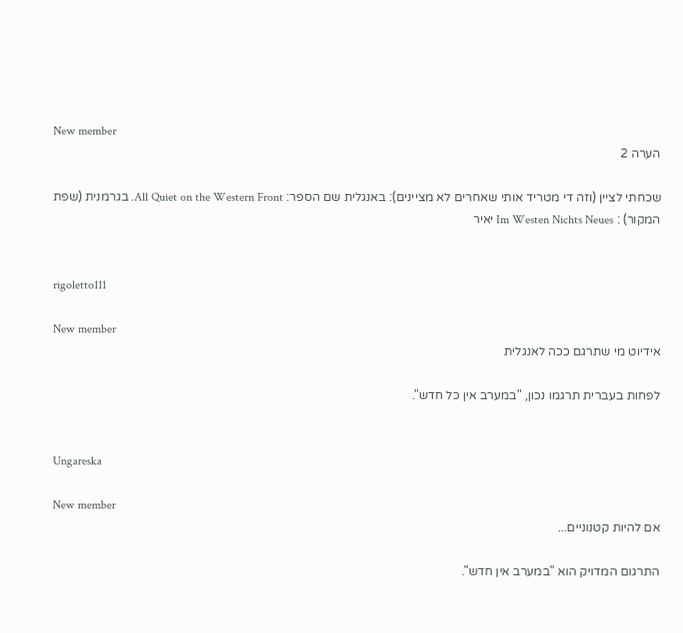New member
הערה 2

שכחתי לציין (וזה די מטריד אותי שאחרים לא מציינים): באנגלית שם הספר: All Quiet on the Western Front. בגרמנית (שפת המקור) : Im Westen Nichts Neues יאיר


rigoletto111

New member
אידיוט מי שתרגם ככה לאנגלית

לפחות בעברית תרגמו נכון, "במערב אין כל חדש".


Ungareska

New member
אם להיות קטנוניים...

התרגום המדויק הוא "במערב אין חדש".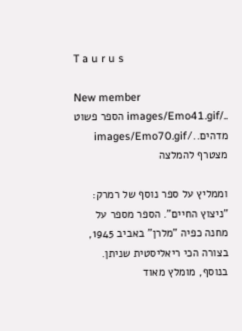T a u r u s

New member
../images/Emo41.gif הספר פשוט מדהים../images/Emo70.gif מצטרף להמלצה

וממליץ על ספר נוסף של רמרק: "ניצוץ החיים". הספר מספר על מחנה כפיה "מלרן" באביב 1945, בצורה הכי ריאליסטית שניתן. בנוסף, מומלץ מאוד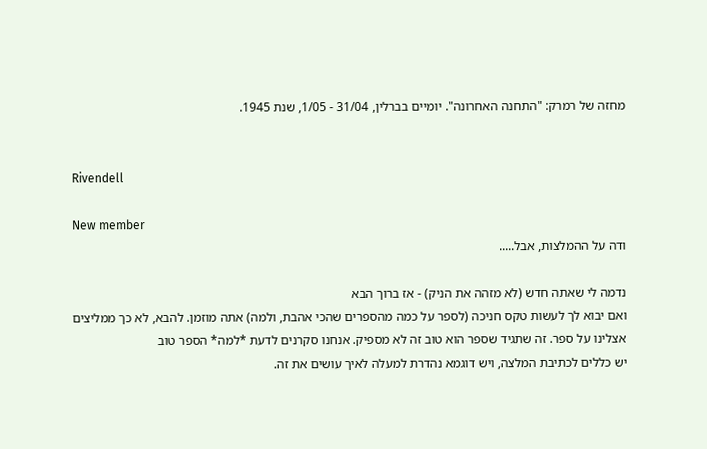מחזה של רמרק: "התחנה האחרונה". יומיים בברלין, 31/04 - 1/05, שנת 1945.


Rivendell

New member
ודה על ההמלצות, אבל.....

נדמה לי שאתה חדש (לא מזהה את הניק) - אז ברוך הבא
ואם יבוא לך לעשות טקס חניכה (לספר על כמה מהספרים שהכי אהבת, ולמה) אתה מוזמן. להבא, לא כך ממליצים אצלינו על ספר. זה שתגיד שספר הוא טוב זה לא מספיק. אנחנו סקרנים לדעת *למה* הספר טוב
יש כללים לכתיבת המלצה, ויש דוגמא נהדרת למעלה לאיך עושים את זה.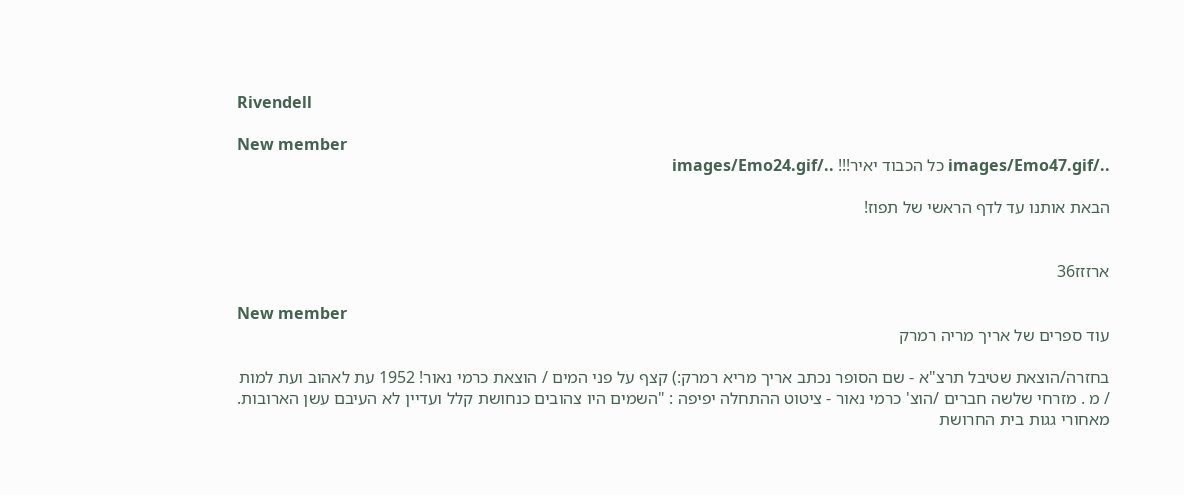Rivendell

New member
../images/Emo47.gif כל הכבוד יאיר!!! ../images/Emo24.gif

הבאת אותנו עד לדף הראשי של תפוז!


ארזזז36

New member
עוד ספרים של אריך מריה רמרק

בחזרה/הוצאת שטיבל תרצ"א - שם הסופר נכתב אריך מריא רמרק:) קצף על פני המים / הוצאת כרמי נאור! 1952 עת לאהוב ועת למות / מ . מזרחי שלשה חברים /הוצ' כרמי נאור - ציטוט ההתחלה יפיפה : "השמים היו צהובים כנחושת קלל ועדיין לא העיבם עשן הארובות. מאחורי גגות בית החרושת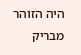היה הזוהר מבריק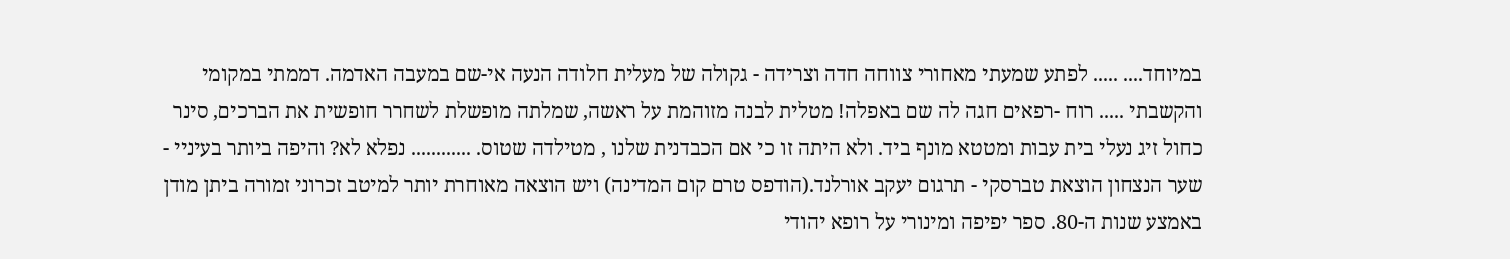במיוחד.... ..... לפתע שמעתי מאחורי צווחה חדה וצרידה - גקולה של מעלית חלודה הנעה אי-שם במעבה האדמה. דממתי במקומי והקשבתי ..... רוח -רפאים חגה לה שם באפלה! מטלית לבנה מזוהמת על ראשה, שמלתה מופשלת לשחרר חופשית את הברכים, סינר כחול זיג נעלי בית עבות ומטטא מונף ביד. ולא היתה זו כי אם הכבדנית שלנו , מטילדה שטוס. ............ נפלא לא? והיפה ביותר בעיניי - שער הנצחון הוצאת טברסקי - תרגום יעקב אורלנד.(הודפס טרם קום המדינה) ויש הוצאה מאוחרת יותר למיטב זכרוני זמורה ביתן מודן באמצע שנות ה-80. ספר יפיפה ומינורי על רופא יהודי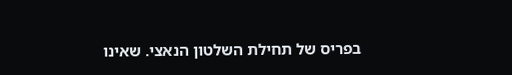בפריס של תחילת השלטון הנאצי. שאינו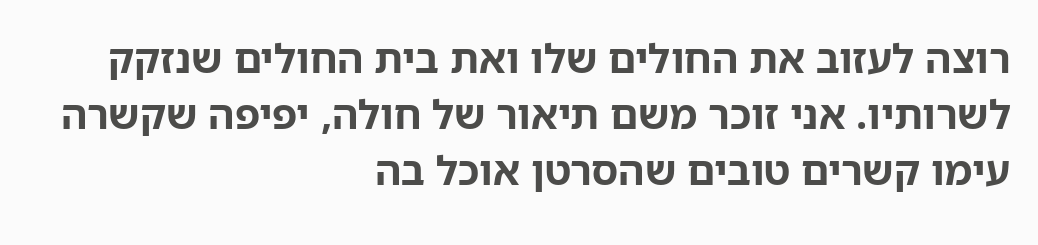רוצה לעזוב את החולים שלו ואת בית החולים שנזקק לשרותיו. אני זוכר משם תיאור של חולה, יפיפה שקשרה עימו קשרים טובים שהסרטן אוכל בה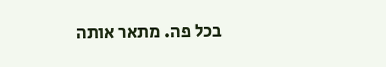בכל פה. מתאר אותה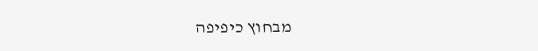מבחוץ כיפיפה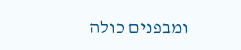ומבפנים כולה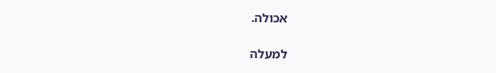אכולה.

למעלה